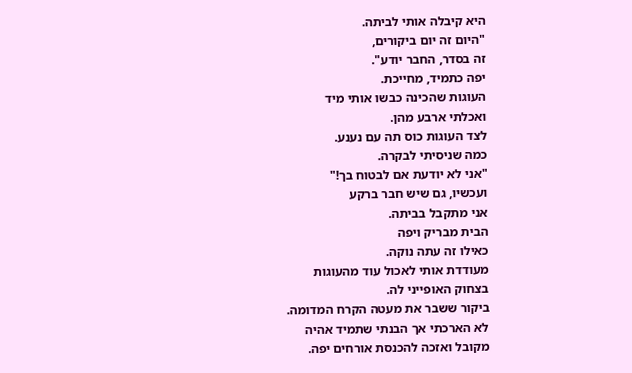היא קיבלה אותי לביתה.
"היום זה יום ביקורים,
זה בסדר, החבר יודע".
יפה כתמיד, מחייכת.
העוגות שהכינה כבשו אותי מיד
ואכלתי ארבע מהן.
לצד העוגות כוס תה עם נענע.
כמה שניסיתי לבקרה.
"אני לא יודעת אם לבטוח בך!"
ועכשיו, גם שיש חבר ברקע
אני מתקבל בביתה.
הבית מבריק ויפה
כאילו זה עתה נוקה.
מעודדת אותי לאכול עוד מהעוגות
בצחוק האופייני לה.
ביקור ששבר את מעטה הקרח המדומה.
לא הארכתי אך הבנתי שתמיד אהיה
מקובל ואזכה להכנסת אורחים יפה.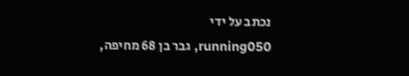נכתב על ידי
running050, גבר בן 68 מחיפה,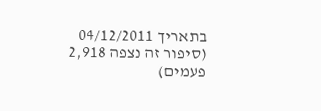בתאריך 04/12/2011
(סיפור זה נצפה 2,918 פעמים)